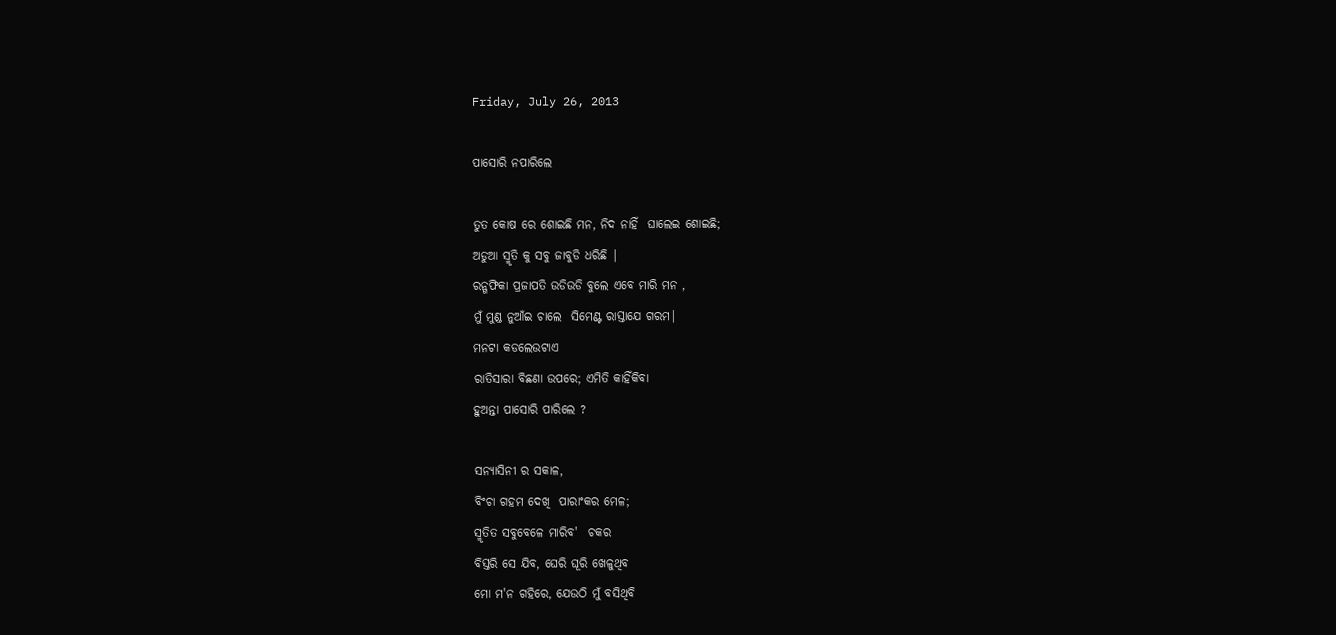Friday, July 26, 2013

ପାସୋରି ନପାରିଲେ

ତୁତ କୋଷ ରେ ଶୋଇଛି ମନ, ନିଦ ନାହିଁ  ଘାଲେଇ ଶୋଇଛି;
ଅଡୁଆ ସ୍ମୃତି କୁ ସବୁ ଜାବୁଡି ଧରିଛି |
ରନ୍ଗଫିକା ପ୍ରଜାପତି ଉଡିଉଡି ବୁଲେ ଏବେ ମାରି ମନ ,
ମୁଁ ମୁଣ୍ଡ ନୁଆଁଇ ଚାଲେ  ସିମେଣ୍ଟ ରାସ୍ତାଯେ ଗରମ|
ମନଟା କଡଲେଉଟାଏ
ରାତିସାରା ବିଛଣା ଉପରେ; ଏମିତି କାହିଁକିବା
ହୁଅନ୍ତା ପାସୋରି ପାରିଲେ ?

ସନ୍ୟାସିନୀ ର ସକାଳ,
ବିଂଚା ଗହମ ଦେଖି  ପାରାଂକର ମେଳ;
ସ୍ମୃତିତ ସବୁବେଳେ ମାରିବ'  ଚକର
ବିସ୍ତରି ସେ ଯିବ, ଘେରି ଘୂରି ଖେଳୁଥିବ
ମୋ ମ'ନ ଗହିରେ, ଯେଉଠି ମୁଁ ବସିଥିବି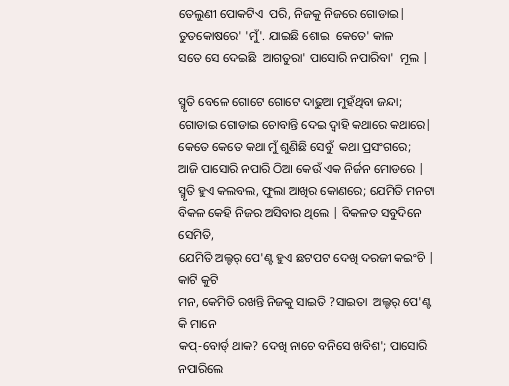ତେଲୁଣୀ ପୋକଟିଏ  ପରି, ନିଜକୁ ନିଜରେ ଗୋଡାଇ|
ତୁତକୋଷରେ' 'ମୁଁ'. ଯାଇଛି ଶୋଇ  କେତେ' କାଳ
ସତେ ସେ ଦେଇଛି  ଆଗତୁରା' ପାସୋରି ନପାରିବା'  ମୂଲ |

ସ୍ମୃତି ବେଳେ ଗୋଟେ ଗୋଟେ ଦାଢୁଆ ମୁହଁଥିବା ଜନ୍ଦା;
ଗୋଡାଇ ଗୋଡାଇ ଚୋବାନ୍ତି ଦେଇ ଦ୍ବାହି କଥାରେ କଥାରେ|
କେତେ କେତେ କଥା ମୁଁ ଶୁଣିଛି ସେବୁଁ  କଥା ପ୍ରସଂଗରେ;
ଆଜି ପାସୋରି ନପାରି ଠିଆ କେଉଁ ଏକ ନିର୍ଜନ ମୋଡରେ |
ସ୍ମୃତି ହୁଏ କଲବଲ, ଫୁଲା ଆଖିର କୋଣରେ; ଯେମିତି ମନଟା
ବିକଳ କେହି ନିଜର ଅସିବାର ଥିଲେ | ବିକଳତ ସବୁଦିନେ ସେମିତି,
ଯେମିତି ଅଲ୍ଟର୍ ପେ'ଣ୍ଟ ହୁଏ ଛଟପଟ ଦେଖି ଦରଜୀ କଇଂଚି | କାଟି କୁଟି
ମନ, କେମିତି ରଖନ୍ତି ନିଜକୁ ସାଇତି ?ସାଇତା  ଅଲ୍ଟର୍ ପେ'ଣ୍ଟ କି ମାନେ
କପ୍-ବୋର୍ଡ୍ ଥାକ? ଦେଖି ନାଚେ ବନିସେ ଖବିଶ'; ପାସୋରି ନପାରିଲେ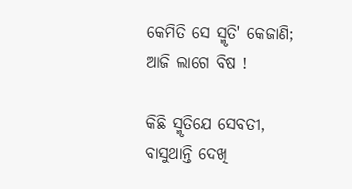କେମିତି ସେ ସ୍ମୃତି' କେଜାଣି;  ଆଜି ଲାଗେ ବିଷ !

କିଛି ସ୍ମୃତିଯେ ସେବତୀ, ବାସୁଥାନ୍ତି ଦେଖି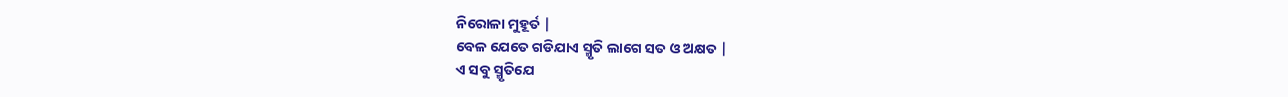ନିରୋଳା ମୁହୂର୍ତ |
ବେଳ ଯେତେ ଗଡିଯାଏ ସ୍ମୃତି ଲାଗେ ସତ ଓ ଅକ୍ଷତ |
ଏ ସବୁ ସ୍ମୃତିଯେ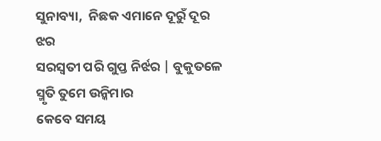ସୁନାବ୍ୟା,  ନିଛକ ଏମାନେ ଦୂରୁଁ ଦୂର ଝର
ସରସ୍ବତୀ ପରି ଗୁପ୍ତ ନିର୍ଝର | ବୁକୁତଳେ ସ୍ମୃତି ତୁମେ ଉନ୍କିମାର
କେବେ ସମୟ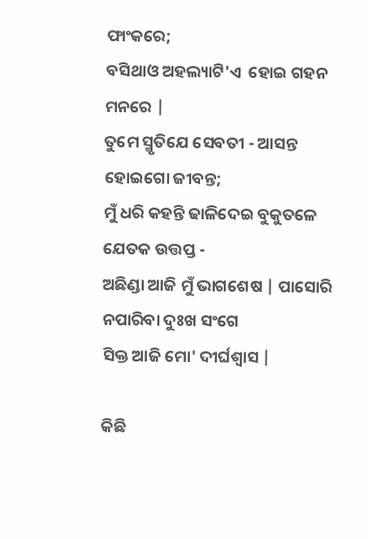ଫାଂକରେ;
ବସିଥାଓ ଅହଲ୍ୟାଟି'ଏ  ହୋଇ ଗହନ ମନରେ |
ତୁମେ ସ୍ମୃତିଯେ ସେବତୀ - ଆସନ୍ତ ହୋଇଗୋ ଜୀବନ୍ତ;
ମୁଁ ଧରି କହନ୍ତି ଢାଳିଦେଇ ବୁକୁତଳେ ଯେତକ ଉତ୍ତପ୍ତ -
ଅଛିଣ୍ଡା ଆଜି ମୁଁ ଭାଗଶେଷ | ପାସୋରି ନପାରିବା ଦୁଃଖ ସଂଗେ
ସିକ୍ତ ଆଜି ମୋ' ଦୀର୍ଘଶ୍ବାସ |

କିଛି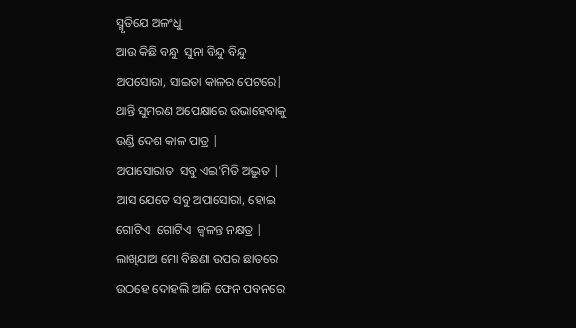ସ୍ମୃତିଯେ ଅଳଂଧୁ
ଆଉ କିଛି ବନ୍ଧୁ  ସୁନା ବିନ୍ଦୁ ବିନ୍ଦୁ
ଅପସୋରା, ସାଇତା କାଳର ପେଟରେ|
ଥାନ୍ତି ସୁମରଣ ଅପେକ୍ଷାରେ ଉଭାହେବାକୁ
ଉଣ୍ଡି ଦେଶ କାଳ ପାତ୍ର |
ଅପାସୋରାତ  ସବୁ ଏଇ'ମିତି ଅଦ୍ଭୁତ |
ଆସ ଯେତେ ସବୁ ଅପାସୋରା, ହୋଇ
ଗୋଟିଏ  ଗୋଟିଏ  ଜ୍ବଳନ୍ତ ନକ୍ଷତ୍ର |
ଲାଖିଯାଅ ମୋ ବିଛଣା ଉପର ଛାତରେ
ଉଠହେ ଦୋହଲି ଆଜି ଫେନ ପବନରେ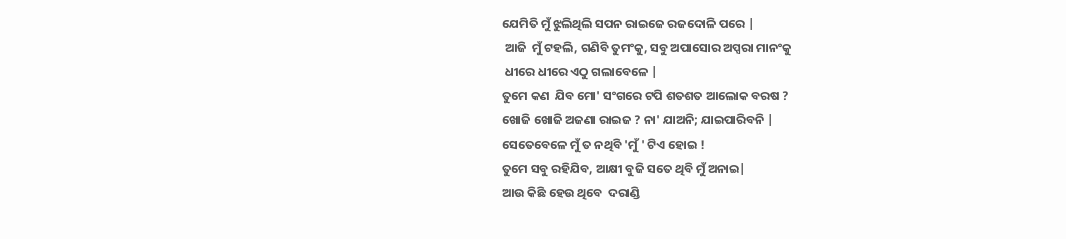ଯେମିତି ମୁଁ ଝୁଲିଥିଲି ସପନ ରାଇଜେ ରଜଦୋଳି ପରେ |
 ଆଜି  ମୁଁ ଟହଲି, ଗଣିବି ତୁମଂକୁ, ସବୁ ଅପାସୋର ଅପ୍ସରା ମାନଂକୁ
 ଧୀରେ ଧୀରେ ଏଠୁ ଗଲାବେଳେ |
ତୁମେ କଣ  ଯିବ ମୋ' ସଂଗରେ ଟପି ଶତଶତ ଆଲୋକ ବରଷ ?
ଖୋଜି ଖୋଜି ଅଜଣା ରାଇଜ ? ନା' ଯାଅନି; ଯାଇପାରିବନି |
ସେତେବେଳେ ମୁଁ ତ ନଥିବି 'ମୁଁ ' ଟିଏ ହୋଇ !
ତୁମେ ସବୁ ରହିଯିବ, ଆକ୍ଷୀ ବୁଜି ସତେ ଥିବି ମୁଁ ଅନାଇ|
ଆଉ କିଛି ହେଉ ଥିବେ  ଦରାଣ୍ଡି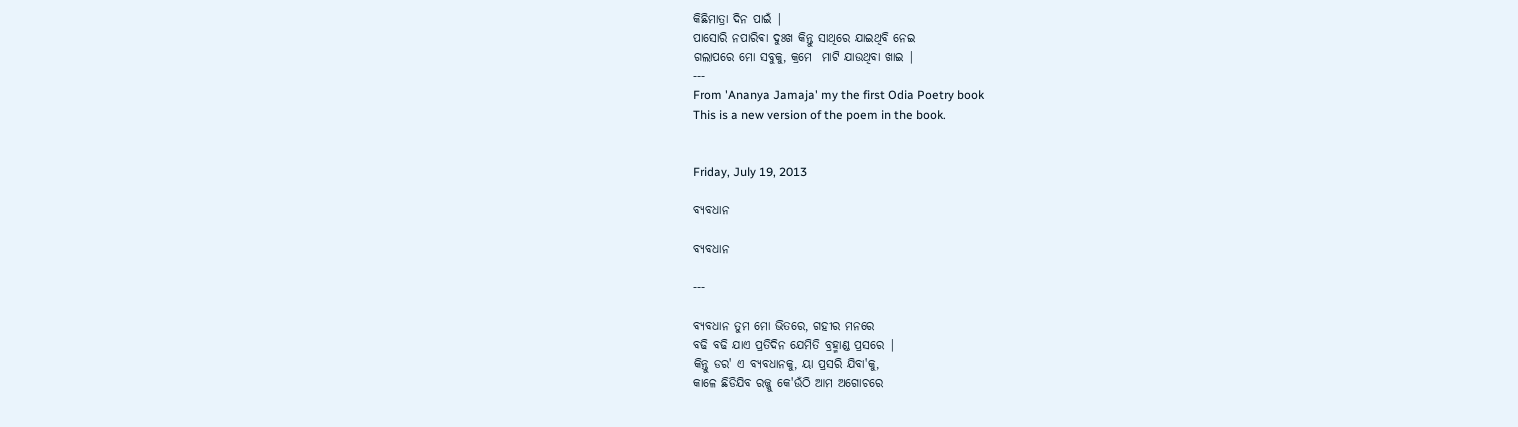କିଛିମାତ୍ରା ଦିନ ପାଇଁ |
ପାସୋରି ନପାରିଵା ଦୁଃଖ କିନ୍ତୁ ସାଥିରେ ଯାଇଥିବି ନେଇ
ଗଲାପରେ ମୋ ସବୁକୁ, କ୍ରମେ  ମାଟି ଯାଉଥିବା ଖାଇ |
---
From 'Ananya Jamaja' my the first Odia Poetry book
This is a new version of the poem in the book.


Friday, July 19, 2013

ବ୍ୟବଧାନ

ବ୍ୟବଧାନ

---

ବ୍ୟବଧାନ ତୁମ ମୋ ଭିତରେ, ଗହୀର ମନରେ
ବଢି ବଢି ଯାଏ ପ୍ରତିଦିନ ଯେମିତି ବ୍ରହ୍ମାଣ୍ଡ ପ୍ରସରେ |
କିନ୍ତୁ ଡର' ଏ ବ୍ୟବଧାନକୁ, ୟା ପ୍ରସରି ଯିବା'କୁ,
କାଳେ ଛିଡିଯିବ ରଜ୍ଜୁ କେ'ଉଁଠି ଆମ ଅଗୋଚରେ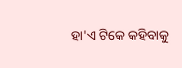ହା'ଏ ଟିକେ କହିବାକୁ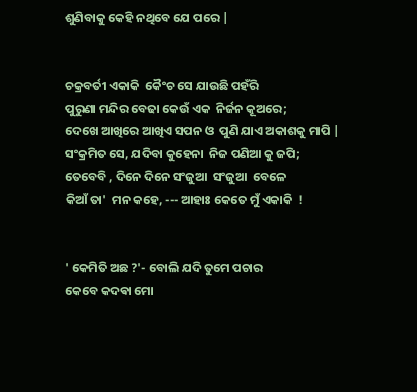ଶୁଣିବାକୁ କେହି ନଥିବେ ଯେ ପରେ |


ଚକ୍ରବର୍ତୀ ଏକାକି  କୈଂଚ ସେ ଯାଉଛି ପହଁରି
ପୁରୁଣା ମନ୍ଦିର ବେଢା କେଉଁ ଏକ  ନିର୍ଜନ କୂଅରେ;
ଦେଖେ ଆଖିରେ ଆଖିଏ ସପନ ଓ  ପୁଣି ଯାଏ ଅକାଶକୁ ମାପି |
ସଂକ୍ରମିତ ସେ, ଯଦିବା କୁହେନା  ନିଜ ପଣିଆ କୁ ଜପି;
ତେବେବି , ଦିନେ ଦିନେ ସଂଜୁଆ  ସଂଜୁଆ  ବେଳେ
କିଆଁ ତା'  ମନ କହେ, --- ଆହାଃ କେତେ ମୁଁ ଏକାକି  !


' କେମିତି ଅଛ ?'- ବୋଲି ଯଦି ତୁମେ ପଚାର
କେବେ କଦଵା ମୋ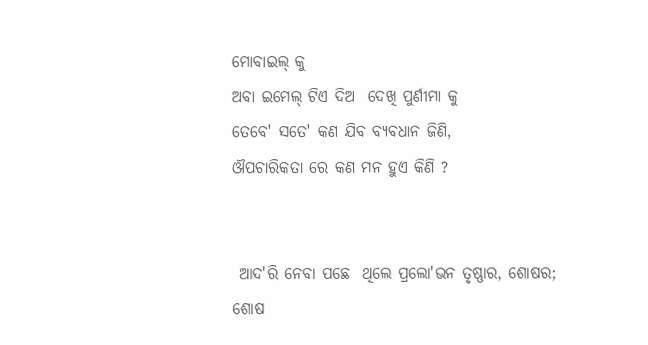ମୋବାଇଲ୍ କୁ
ଅବା ଇମେଲ୍ ଟିଏ ଦିଅ  ଦେଖି ପୁର୍ଣୀମା କୁ
ତେବେ' ସତେ' କଣ ଯିବ ବ୍ୟବଧାନ ଜିଣି,
ଔପଚାରିକତା ରେ କଣ ମନ ହୁଏ କିଣି ?


 ଆଦ'ରି ନେବା ପଛେ  ଥିଲେ ପ୍ରଲୋ'ଭନ ତୃଷ୍ଣାର, ଶୋଷର;
ଶୋଷ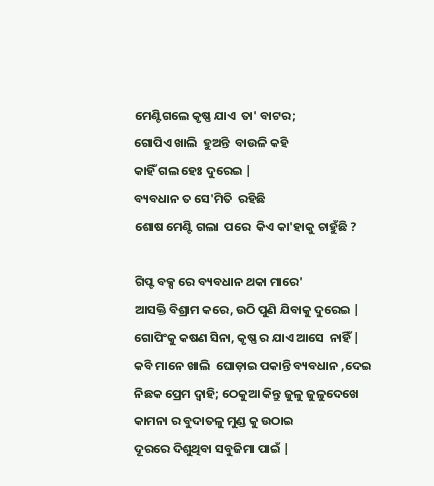ମେଣ୍ଟିଗଲେ କୃଷ୍ଣ ଯାଏ  ତା' ବାଟର;
ଗୋପିଏ ଖାଲି  ହୁଅନ୍ତି  ବାଉଳି କହି
କାହିଁ ଗଲ ହେଃ ଦୁରେଇ |
ବ୍ୟବଧାନ ତ ସେ'ମିତି  ରହିଛି
ଶୋଷ ମେଣ୍ଟି ଗଲା  ପରେ  କିଏ କା'ହାକୁ ଚାହୁଁଛି ?

ଗିପ୍ଟ ବକ୍ସ ରେ ବ୍ୟବଧାନ ଥକା ମାରେ'
ଆସକ୍ତି ବିଶ୍ରାମ କରେ, ଉଠି ପୁଣି ଯିବାକୁ ଦୁରେଇ |
ଗୋପିଂକୁ କଷଣ ସିନା, କୃଷ୍ଣ ର ଯାଏ ଆସେ  ନାହିଁ |
କବି ମାନେ ଖାଲି  ଘୋଡ଼ାଇ ପକାନ୍ତି ବ୍ୟବଧାନ ,ଦେଇ
ନିଛକ ପ୍ରେମ ଦ୍ବାହି; ଠେକୁଆ କିନ୍ତୁ ଜୁଳୁ ଜୁଳୁଦେଖେ
କାମନା ର ବୁଦାତଳୁ ମୁଣ୍ଡ କୁ ଉଠାଇ
ଦୂରରେ ଦିଶୁଥିବା ସବୁଜିମା ପାଇଁ |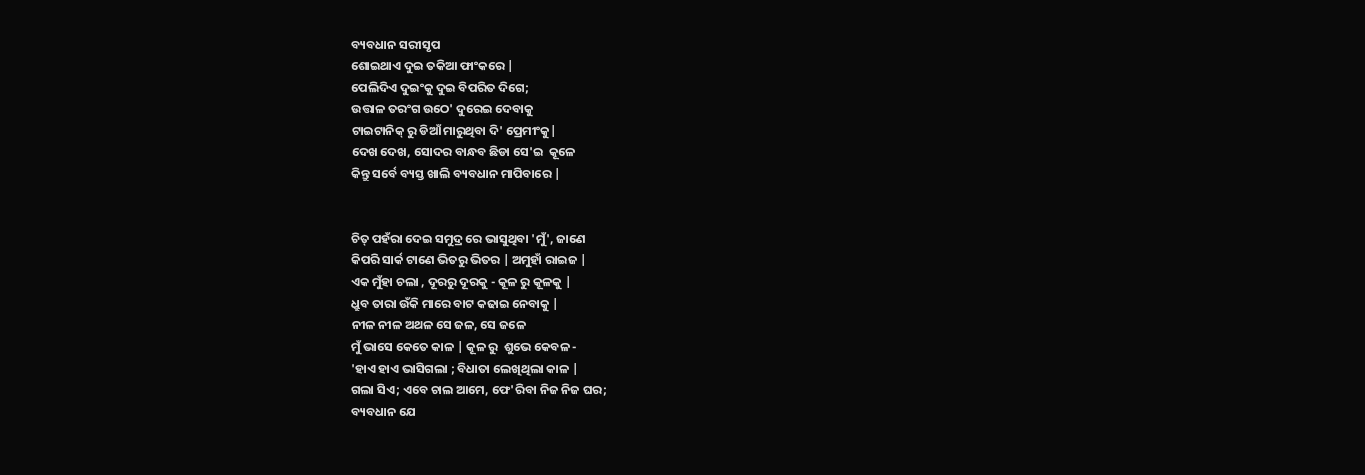ବ୍ୟବଧାନ ସରୀସୃପ
ଶୋଇଥାଏ ଦୁଇ ତକିଆ ଫାଂକରେ |
ପେଲିଦିଏ ଦୁଇଂକୁ ଦୁଇ ବିପରିତ ଦିଗେ;
ଉତ୍ତାଳ ତରଂଗ ଉଠେ' ଦୁରେଇ ଦେବାକୁ
ଟାଇଟାନିକ୍ ରୁ ଡିଆଁ ମାରୁଥିବା ଦି' ପ୍ରେମୀଂକୁ|
ଦେଖ ଦେଖ, ସୋଦର ବାନ୍ଧବ ଛିଡା ସେ'ଇ  କୂଳେ
କିନ୍ତୁ ସର୍ବେ ବ୍ୟସ୍ତ ଖାଲି ବ୍ୟବଧାନ ମାପିବାରେ |


ଚିତ୍ ପହଁରା ଦେଇ ସମୁଦ୍ର ରେ ଭାସୁଥିବା 'ମୁଁ', ଜାଣେ
କିପରି ସାର୍କ ଟାଣେ ଭିତରୁ ଭିତର | ଅମୁହାଁ ରାଇଜ |
ଏକ ମୁଁହା ଚଲା , ଦୂରରୁ ଦୂରକୁ - କୂଳ ରୁ କୂଳକୁ |
ଧ୍ରୁବ ତାରା ଉଁକି ମାରେ ବାଟ କଢାଇ ନେବାକୁ |
ନୀଳ ନୀଳ ଅଥଳ ସେ ଜଳ, ସେ ଜଳେ
ମୁଁ ଭାସେ କେତେ କାଳ | କୂଳ ରୁ  ଶୁଭେ କେବଳ -
'ହାଏ ହାଏ ଭାସିଗଲା ; ବିଧାତା ଲେଖିଥିଲା କାଳ |
ଗଲା ସିଏ; ଏବେ ଚାଲ ଆମେ, ଫେ'ରିବା ନିଜ ନିଜ ଘର;
ବ୍ୟବଧାନ ଯେ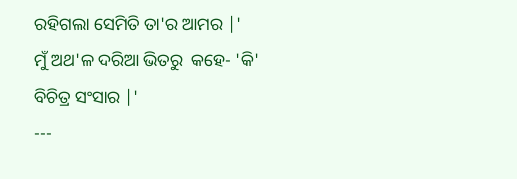ରହିଗଲା ସେମିତି ତା'ର ଆମର |'
ମୁଁ ଅଥ'ଳ ଦରିଆ ଭିତରୁ  କହେ- 'କି' ବିଚିତ୍ର ସଂସାର |'
---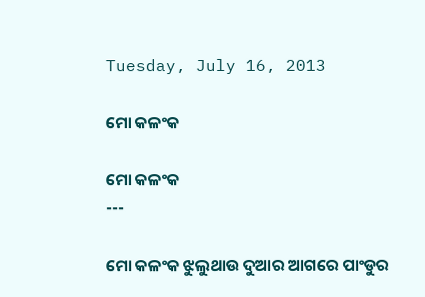Tuesday, July 16, 2013

ମୋ କଳଂକ

ମୋ କଳଂକ
---

ମୋ କଳଂକ ଝୁଲୁଥାଉ ଦୁଆର ଆଗରେ ପାଂଡୁର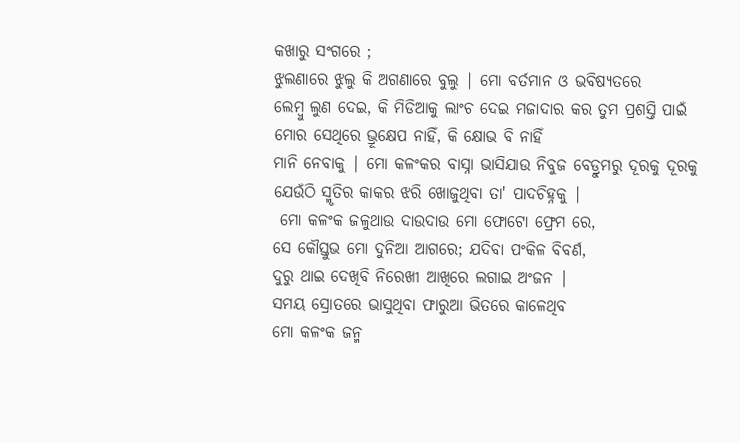କଖାରୁ ସଂଗରେ ;
ଝୁଲଣାରେ ଝୁଲୁ କି ଅଗଣାରେ ବୁଲୁ | ମୋ ବର୍ତମାନ ଓ ଭବିଷ୍ୟତରେ
ଲେମ୍ବୁ ଲୁଣ ଦେଇ, କି ମିଡିଆକୁ ଲାଂଚ ଦେଇ ମଜାଦାର କର ତୁମ ପ୍ରଶସ୍ତି ପାଇଁ
ମୋର ସେଥିରେ ଭ୍ରୂକ୍ଷେପ ନାହିଁ, କି କ୍ଷୋଭ ବି ନାହିଁ
ମାନି ନେବାକୁ | ମୋ କଳଂକର ବାସ୍ନା ଭାସିଯାଉ ନିବୁଜ ବେଡ୍ରୁମରୁ ଦୂରକୁ ଦୂରକୁ
ଯେଉଁଠି ସ୍ମୃତିର କାକର ଝରି ଖୋଜୁଥିବା ତା' ପାଦଚିହ୍ନକୁ |
 ମୋ କଳଂକ ଜଳୁଥାଉ ଦାଉଦାଉ ମୋ ଫୋଟୋ ଫ୍ରେମ ରେ,
ସେ କୌସ୍ତୁଭ ମୋ ଦୁନିଆ ଆଗରେ; ଯଦିବା ପଂକିଳ ବିବର୍ଣ,
ଦୁରୁ ଥାଇ ଦେଖିବି ନିରେଖୀ ଆଖିରେ ଲଗାଇ ଅଂଜନ |
ସମୟ ସ୍ରୋତରେ ଭାସୁଥିବା ଫାରୁଆ ଭିତରେ କାଳେଥିବ
ମୋ କଳଂକ ଜନ୍ମ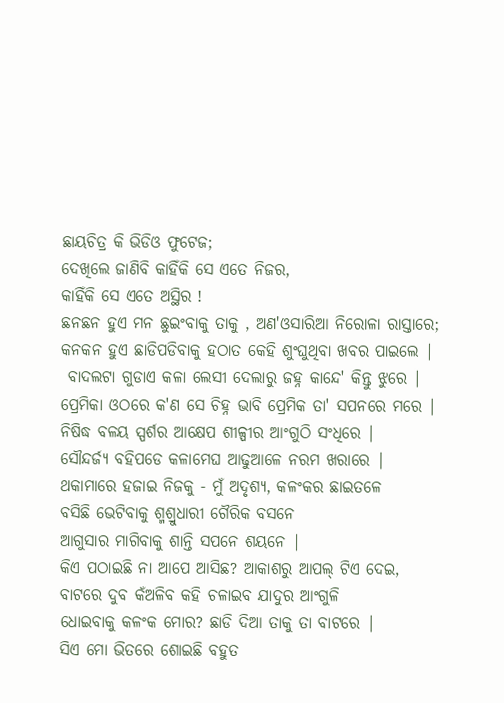ଛାୟଚିତ୍ର କି ଭିଡିଓ ଫୁଟେଜ;
ଦେଖିଲେ ଜାଣିବି କାହିଁକି ସେ ଏତେ ନିଜର,
କାହିଁକି ସେ ଏତେ ଅସ୍ଥିର !
ଛନଛନ ହୁଏ ମନ ଛୁଇଂବାକୁ ତାକୁ , ଅଣ'ଓସାରିଆ ନିରୋଳା ରାସ୍ତାରେ;
କନକନ ହୁଏ ଛାଡିପଡିବାକୁ ହଠାତ କେହି ଶୁଂଘୁଥିବା ଖବର ପାଇଲେ |
 ବାଦଲଟା ଗୁଡାଏ କଳା ଲେସୀ ଦେଲାରୁ ଜହ୍ନ କାନ୍ଦେ' କିନ୍ତୁ ଝୁରେ |
ପ୍ରେମିକା ଓଠରେ କ'ଣ ସେ ଚିହ୍ନ ଭାବି ପ୍ରେମିକ ତା' ସପନରେ ମରେ |
ନିଷିଦ୍ଧ ବଳୟ ସ୍ପର୍ଶର ଆକ୍ଷେପ ଶୀଳ୍ପୀର ଆଂଗୁଠି ସଂଧିରେ |
ସୌନ୍ଦର୍ଜ୍ୟ ବହିପଡେ କଳାମେଘ ଆଢୁଆଳେ ନରମ ଖରାରେ |
ଥକାମାରେ ହଜାଇ ନିଜକୁ - ମୁଁ ଅଦୃଶ୍ୟ, କଳଂକର ଛାଇତଳେ
ବସିଛି ଭେଟିବାକୁ ଶ୍ମଶ୍ରୁଧାରୀ ଗୈରିକ ବସନେ
ଆଗୁସାର ମାଗିବାକୁ ଶାନ୍ତି ସପନେ ଶୟନେ |
କିଏ ପଠାଇଛି ନା ଆପେ ଆସିଛ? ଆକାଶରୁ ଆପଲ୍ ଟିଏ ଦେଇ,
ବାଟରେ ଦୁବ କଁଅଳିବ କହି ଚଳାଇବ ଯାଦୁର ଆଂଗୁଳି
ଧୋଇବାକୁ କଳଂକ ମୋର? ଛାଡି ଦିଆ ତାକୁ ତା ବାଟରେ |
ସିଏ ମୋ ଭିତରେ ଶୋଇଛି ବହୁତ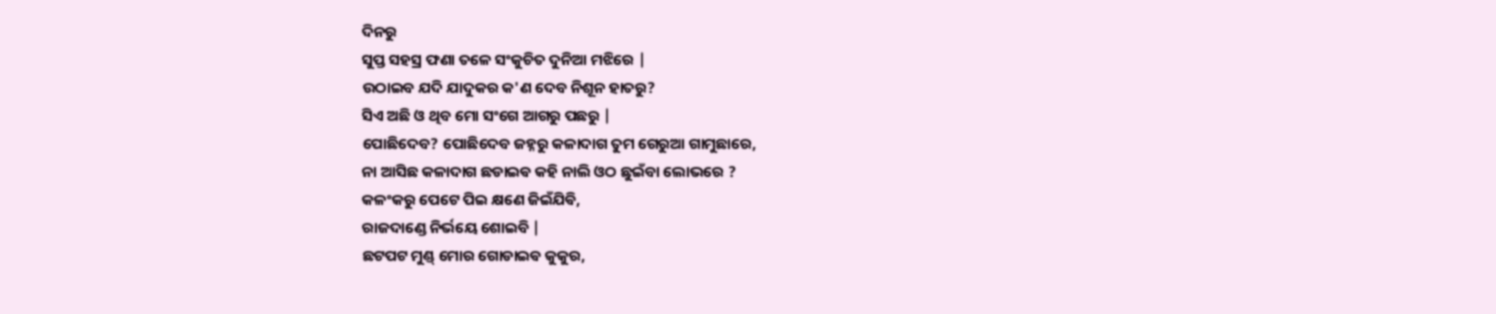ଦିନରୁ
ସୁପ୍ତ ସହସ୍ର ଫଣା ତଳେ ସଂକୁଚିତ ଦୁନିଆ ମଝିରେ |
ଉଠାଇବ ଯଦି ଯାଦୁକର କ'ଣ ଦେବ ନିଶୂନ ହାତରୁ?
ସିଏ ଅଛି ଓ ଥିବ ମୋ ସଂଗେ ଆଗରୁ ପଛରୁ |
ପୋଛିଦେବ? ପୋଛିଦେବ ଜହ୍ନରୁ କଳାଦାଗ ତୁମ ଗେରୁଆ ଗାମୁଛାରେ,
ନା ଆସିଛ କଳାଦାଗ ଛଡାଇଵ କହି ନାଲି ଓଠ ଛୁଇଁବା ଲୋଭରେ ?
କଳଂକରୁ ପେଟେ ପିଇ କ୍ଷଣେ ଜିଇଁଯିଵି,
ରାଜଦାଣ୍ଡେ ନିର୍ଭୟେ ଶୋଇବି |
ଛଟପଟ ମୁଣ୍ଡ୍ ମୋର ଗୋଡାଇଵ କୁକୁର,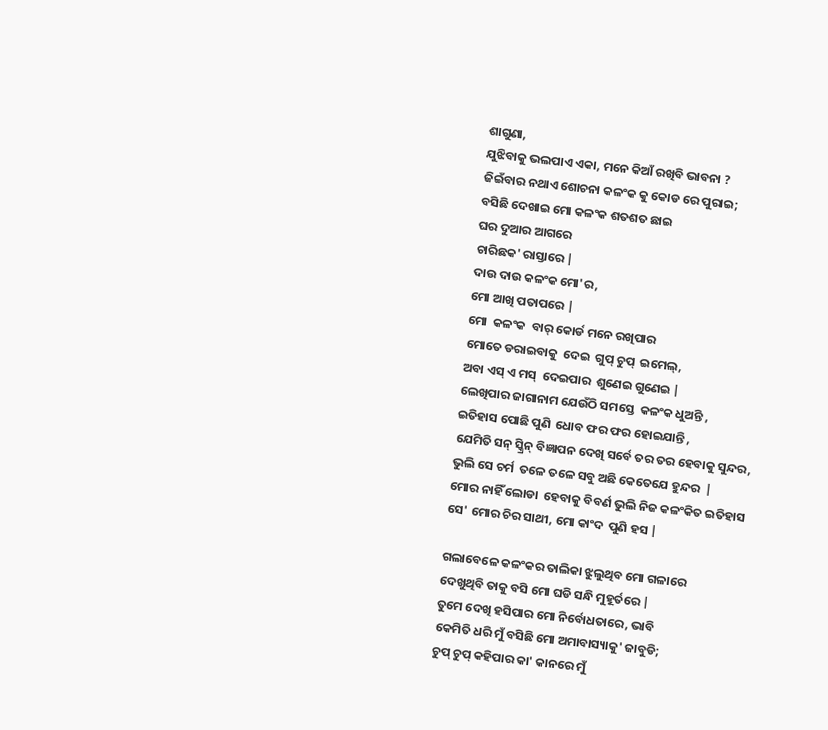ଶାଗୁଣା,
ଯୁଝିବାକୁ ଭଲପାଏ ଏକା, ମନେ କିଆଁ ରଖିବି ଭାବନା ?
ଜିଇଁବାର ନଥାଏ ଶୋଚନା କଳଂକ କୁ କୋଡ ରେ ପୁରାଇ;
ବସିଛି ଦେଖାଇ ମୋ କଳଂକ ଶତଶତ ଛାଇ
ଘର ଦୁଆର ଆଗରେ
ଚାରିଛକ' ରାସ୍ତାରେ |
ଦାଉ ଦାଉ କଳଂକ ମୋ'ର,
ମୋ ଆଖି ପତାପରେ |
ମୋ  କଳଂକ  ବାର୍ କୋର୍ଡ ମନେ ରଖିପାର
ମୋତେ ଡରାଇବାକୁ  ଦେଇ  ଗୁପ୍ ଚୁପ୍  ଇମେଲ୍,
ଅବା ଏସ୍ ଏ ମସ୍  ଦେଇପାର  ଶୁଣେଇ ଗୁଣେଇ |
ଲେଖିପାର ଜାଗାନାମ ଯେଉଁଠି ସମସ୍ତେ  କଳଂକ ଧୁଅନ୍ତି ,
ଇତିହାସ ପୋଛି ପୁଣି  ଧୋବ ଫର ଫର ହୋଇଯାନ୍ତି ,
ଯେମିତି ସନ୍ ସ୍କ୍ରିନ୍ ବିଜ୍ଞାପନ ଦେଖି ସର୍ବେ ତର ତର ହେବାକୁ ସୁନ୍ଦର,
ଭୁଲି ସେ ଚର୍ମ  ତଳେ ତଳେ ସବୁ ଅଛି କେତେଯେ ହୁନ୍ଦର  |
ମୋର ନାହିଁ ଲୋଡା  ହେବାକୁ ବିବର୍ଣ ଭୁଲି ନିଜ କଳଂକିତ ଇତିହାସ
ସେ' ମୋର ଚିର ସାଥୀ, ମୋ କାଂଦ  ପୁଣି ହସ |

ଗଲାବେଳେ କଳଂକର ତାଲିକା ଝୁଲୁଥିବ ମୋ ଗଳାରେ
ଦେଖୁଥିବି ତାକୁ ବସି ମୋ ଘଡି ସନ୍ଧି ମୁହୂର୍ତରେ |
ତୁମେ ଦେଖି ହସିପାର ମୋ ନିର୍ବୋଧତାରେ, ଭାବି
କେମିତି ଧରି ମୁଁ ବସିଛି ମୋ ଅମାବାସ୍ୟାକୁ' ଜାବୁଡି;
ଚୁପ୍ ଚୁପ୍ କହିପାର କା' କାନରେ ମୁଁ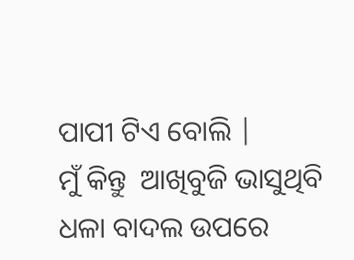ପାପୀ ଟିଏ ବୋଲି |
ମୁଁ କିନ୍ତୁ  ଆଖିବୁଜି ଭାସୁଥିବି ଧଳା ବାଦଲ ଉପରେ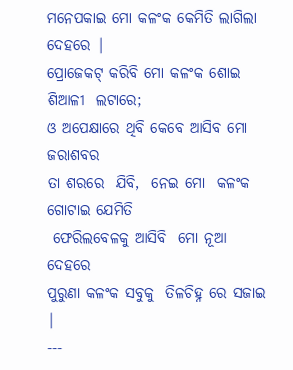ମନେପକାଇ ମୋ କଳଂକ କେମିତି ଲାଗିଲା ଦେହରେ |
ପ୍ରୋଜେକଟ୍ କରିବି ମୋ କଳଂକ ଶୋଇ ଶିଆଳୀ  ଲଟାରେ;
ଓ ଅପେକ୍ଷାରେ ଥିବି କେବେ ଆସିବ ମୋ ଜରାଶବର
ତା ଶରରେ  ଯିବି,  ନେଇ ମୋ  କଳଂକ ଗୋଟାଇ ଯେମିତି
 ଫେରିଲବେଳକୁ ଆସିବି  ମୋ ନୂଆ ଦେହରେ
ପୁରୁଣା କଳଂକ ସବୁକୁ  ତିଳଚିହ୍ନ ରେ ସଜାଇ |
---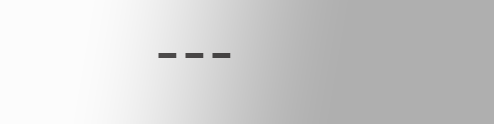---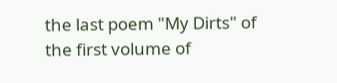the last poem "My Dirts" of the first volume of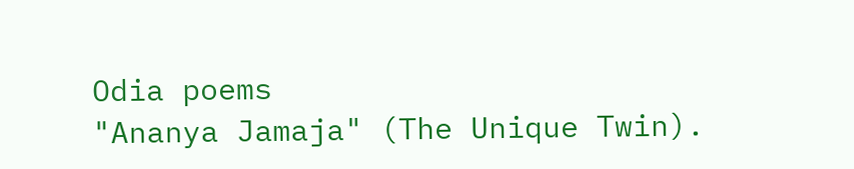Odia poems
"Ananya Jamaja" (The Unique Twin).